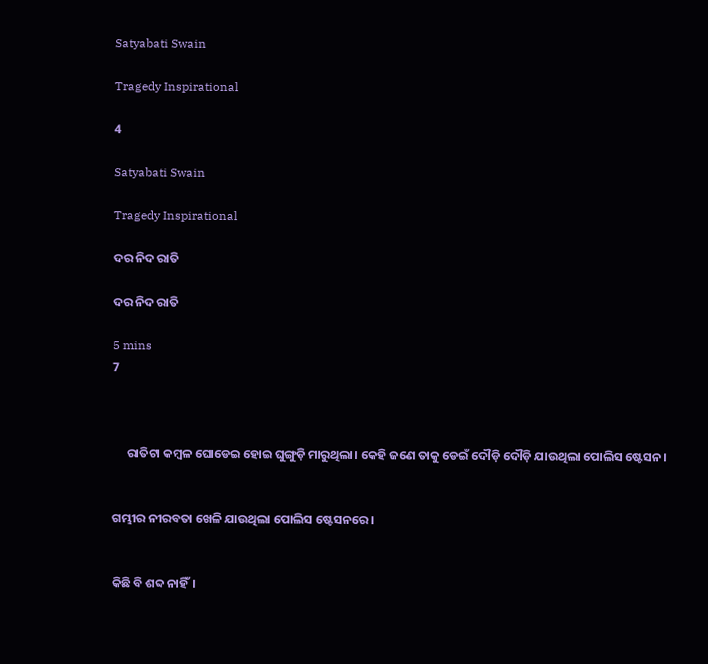Satyabati Swain

Tragedy Inspirational

4

Satyabati Swain

Tragedy Inspirational

ଦର ନିଦ ରାତି

ଦର ନିଦ ରାତି

5 mins
7



     ରାତିଟା କମ୍ବଳ ଘୋଡେଇ ହୋଇ ଘୁଙ୍ଗୁଡ଼ି ମାରୁଥିଲା। କେହି ଜଣେ ତାକୁ ଡେଇଁ ଦୌଡ଼ି ଦୌଡ଼ି ଯାଉଥିଲା ପୋଲିସ ଷ୍ଟେସନ।


ଗମ୍ଭୀର ନୀରବତା ଖେଳି ଯାଉଥିଲା ପୋଲିସ ଷ୍ଟେସନରେ।


କିଛି ବି ଶବ୍ଦ ନାହିଁ।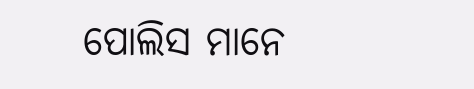ପୋଲିସ ମାନେ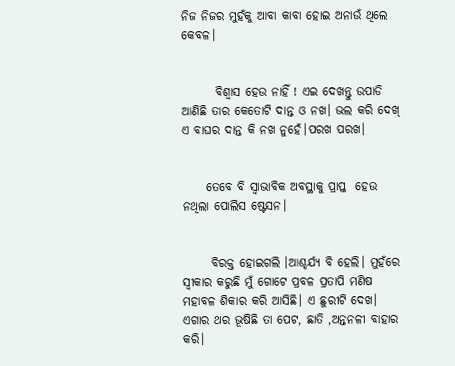ନିଜ ନିଜର ମୁହଁକୁ ଆବା କାବା ହୋଇ ଅନାଉଁ ଥିଲେ କେବଳ।


       ବିଶ୍ୱାସ ହେଉ ନାହିଁ ! ଏଇ ଦେଖନ୍ତୁ ଉପାଡି ଆଣିଛି ତାର କେତୋଟି ଦାନ୍ତ ଓ ନଖ। ଭଲ କରି ଦେଖ୍ ଏ ବାଘର ଦାନ୍ତ କି ନଖ ନୁହେଁ।ପରଖ ପରଖ।


     ତେବେ ବି ସ୍ୱାଭାବିକ ଅବସ୍ଥାକୁ ପ୍ରାପ୍ତ  ହେଉ ନଥିଲା ପୋଲିସ ଷ୍ଟେସନ।


      ବିରକ୍ତ ହୋଇଗଲି ।ଆଶ୍ଚର୍ଯ୍ୟ ବି ହେଲି। ମୁହଁରେ ସ୍ୱୀକାର କରୁଛି ମୁଁ ଗୋଟେ ପ୍ରବଳ ପ୍ରତାପି ମଣିଷ ମହାବଳ ଶିକାର କରି ଆସିଛି। ଏ ଛୁରୀଟି ଦେଖ। ଏଗାର ଥର ଭୂଷିଛି ତା ପେଟ, ଛାତି ,ଅନ୍ତନଳୀ ବାହାର କରି।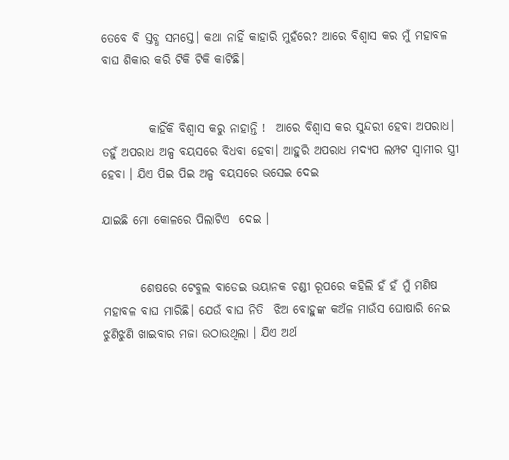ତେବେ ବି ସ୍ତବ୍ଧ ସମସ୍ତେ। କଥା ନାହିଁ କାହାରି ମୁହଁରେ? ଆରେ ବିଶ୍ୱାସ କର ମୁଁ ମହାବଳ ବାଘ ଶିକାର କରି ଟିକି ଟିକି କାଟିଛି।


          କାହିଁକି ବିଶ୍ୱାସ କରୁ ନାହାନ୍ତି !  ଆରେ ବିଶ୍ବାସ କର ସୁନ୍ଦରୀ ହେବା ଅପରାଧ। ତହୁଁ ଅପରାଧ ଅଳ୍ପ ବୟସରେ ବିଧବା ହେବା। ଆହୁରି ଅପରାଧ ମଦ୍ୟପ ଲମ୍ପଟ ସ୍ୱାମୀର ସ୍ତ୍ରୀ ହେବା । ଯିଏ ପିଇ ପିଇ ଅଳ୍ପ ବୟସରେ ଭସେଇ ଦେଇ

ଯାଇଛି ମୋ କୋଳରେ ପିଲାଟିଏ  ଦେଇ ।


        ଶେଷରେ ଟେବୁଲ ବାଡେଇ ଭୟାନକ ଚଣ୍ଡୀ ରୂପରେ କହିଲି ହଁ ହଁ ମୁଁ ମଣିଷ ମହାବଳ ବାଘ ମାରିଛି। ଯେଉଁ ବାଘ ନିତି  ଝିଅ ବୋହୁଙ୍କ କଅଁଳ ମାଉଁସ ଘୋଷାରି ନେଇ ଝୁଣିଝୁଣି ଖାଇବାର ମଜା ଉଠାଉଥିଲା । ଯିଏ ଅର୍ଥ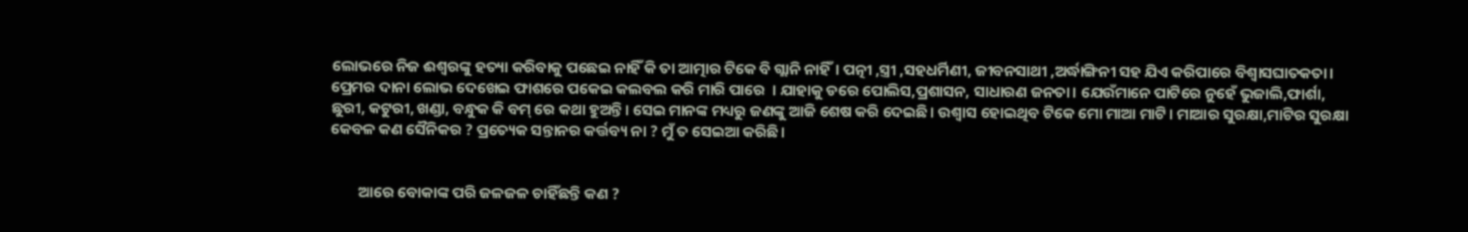ଲୋଭରେ ନିଜ ଈଶ୍ୱରଙ୍କୁ ହତ୍ୟା କରିବାକୁ ପଛେଇ ନାହିଁ କି ତା ଆତ୍ମାର ଟିକେ ବି ଗ୍ଲାନି ନାହିଁ। ପତ୍ନୀ ,ସ୍ତ୍ରୀ ,ସହଧର୍ମିଣୀ, ଜୀବନସାଥୀ ,ଅର୍ଦ୍ଧାଙ୍ଗିନୀ ସହ ଯିଏ କରିପାରେ ବିଶ୍ବାସଘାତକତା। ପ୍ରେମର ଦାନା ଲୋଭ ଦେଖେଇ ଫାଶରେ ପକେଇ କଲବଲ କରି ମାରି ପାରେ  । ଯାହାକୁ ଡରେ ପୋଲିସ,ପ୍ରଶାସନ, ସାଧାରଣ ଜନତା। ଯେଉଁମାନେ ପାଟିରେ ନୁହେଁ ଭୁଜାଲି,ଫାର୍ଶା, ଛୁରୀ, କଟୁରୀ, ଖଣ୍ଡା, ବନ୍ଧୁକ କି ବମ୍ ରେ କଥା ହୁଅନ୍ତି। ସେଇ ମାନଙ୍କ ମଧ୍ୟରୁ ଜଣଙ୍କୁ ଆଜି ଶେଷ କରି ଦେଇଛି। ଉଶ୍ୱାସ ହୋଇଥିବ ଟିକେ ମୋ ମାଆ ମାଟି। ମାଆର ସୁରକ୍ଷା,ମାଟିର ସୁରକ୍ଷା କେବଳ କଣ ସୈନିକର ? ପ୍ରତ୍ୟେକ ସନ୍ତାନର କର୍ତ୍ତବ୍ୟ ନା ? ମୁଁ ତ ସେଇଆ କରିଛି।


        ଆରେ ବୋକାଙ୍କ ପରି ଜଳଜଳ ଚାହିଁଛନ୍ତି କଣ ?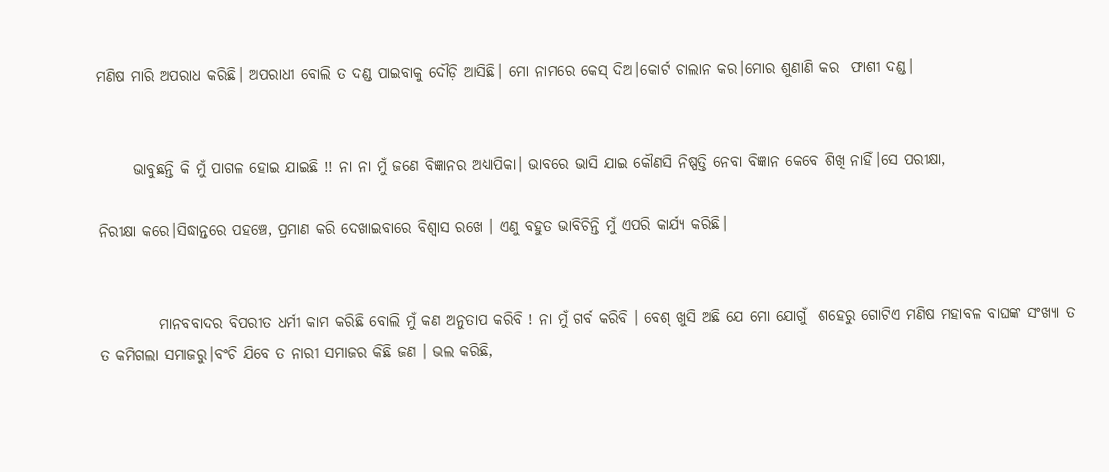ମଣିଷ ମାରି ଅପରାଧ କରିଛି। ଅପରାଧୀ ବୋଲି ତ ଦଣ୍ଡ ପାଇବାକୁ ଦୌଡ଼ି ଆସିଛି। ମୋ ନାମରେ କେସ୍ ଦିଅ।କୋର୍ଟ ଚାଲାନ କର।ମୋର ଶୁଣାଣି କର  ଫାଶୀ ଦଣ୍ଡ।


      ଭାବୁଛନ୍ତି କି ମୁଁ ପାଗଳ ହୋଇ ଯାଇଛି !! ନା ନା ମୁଁ ଜଣେ ବିଜ୍ଞାନର ଅଧ୍ୟାପିକା। ଭାବରେ ଭାସି ଯାଇ କୌଣସି ନିଷ୍ପତ୍ତି ନେବା ବିଜ୍ଞାନ କେବେ ଶିଖି ନାହିଁ।ସେ ପରୀକ୍ଷା,

ନିରୀକ୍ଷା କରେ।ସିଦ୍ଧାନ୍ତରେ ପହଞ୍ଚେ, ପ୍ରମାଣ କରି ଦେଖାଇବାରେ ବିଶ୍ବାସ ରଖେ । ଏଣୁ ବହୁତ ଭାବିଚିନ୍ତି ମୁଁ ଏପରି କାର୍ଯ୍ୟ କରିଛି।


          ମାନବବାଦର ବିପରୀତ ଧର୍ମୀ କାମ କରିଛି ବୋଲି ମୁଁ କଣ ଅନୁତାପ କରିବି ! ନା ମୁଁ ଗର୍ବ କରିବି । ବେଶ୍ ଖୁସି ଅଛି ଯେ ମୋ ଯୋଗୁଁ  ଶହେରୁ ଗୋଟିଏ ମଣିଷ ମହାବଳ ବାଘଙ୍କ ସଂଖ୍ୟା ତ ତ କମିଗଲା ସମାଜରୁ।ବଂଚି ଯିବେ ତ ନାରୀ ସମାଜର କିଛି ଜଣ । ଭଲ କରିଛି,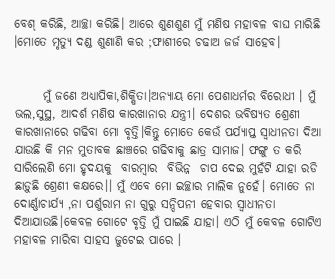ବେଶ୍ କରିଛି, ଆଚ୍ଛା କରିଛି। ଆରେ ଶୁଣଶୁଣ ମୁଁ ମଣିଷ ମହାବଳ ବାଘ ମାରିଛି ।ମୋତେ ମୃତ୍ୟୁ ଦଣ୍ଡ ଶୁଣାଣି କର ;ଫାଶୀରେ ଚଢାଅ ଜର୍ଜ ସାହେବ।


      ମୁଁ ଜଣେ ଅଧ୍ୟାପିକା,ଶିକ୍ଷିତା।ଅନ୍ୟାୟ ମୋ ପେଶାଧର୍ମର ବିରୋଧୀ । ମୁଁ ଭଲ,ସୁସ୍ଥ, ଆଦର୍ଶ ମଣିଷ କାରଖାନାର ଯନ୍ତ୍ରୀ। ଦେଶର ଭବିଷ୍ୟତ ଶ୍ରେଣୀ କାରଖାନାରେ ଗଢିବା ମୋ ବୃତ୍ତି।କିନ୍ତୁ ମୋତେ କେଉଁ ପର୍ଯ୍ୟାପ୍ତ ସ୍ବାଧୀନତା ଦିଆ ଯାଉଛି କି ମନ ମୁତାବକ ଛାଞ୍ଚରେ ଗଢିବାକୁ ଛାତ୍ର ସାମାଜ। ଫଙ୍ଗୁ ତ କରି ସାରିଲେଣି ମୋ ହୃଦୟକୁ  ବାରମ୍ବାର  ବିଭିନ୍ନ  ଚାପ ଦେଇ ମୁହଁଟି ଯାହା ରଡି ଛାଡ଼ୁଛି ଶ୍ରେଣୀ କକ୍ଷରେ।। ମୁଁ ଏବେ ମୋ ଇଚ୍ଛାର ମାଲିକ ନୁହେଁ। ମୋତେ ନା ଦୋର୍ଣ୍ଣାଚାର୍ଯ୍ୟ ,ନା ପର୍ଶୁରାମ ନା ଗୁରୁ ସନ୍ଦିପନୀ ହେବାର ସ୍ୱାଧୀନତା ଦିଆଯାଉଛି।କେବଳ ଗୋଟେ ବୃତ୍ତି ମୁଁ ପାଇଛି ଯାହା। ଏଠି ମୁଁ କେବଳ ଗୋଟିଏ ମହାବଳ ମାରିବା ସାହସ ଜୁଟେଇ ପାରେ ।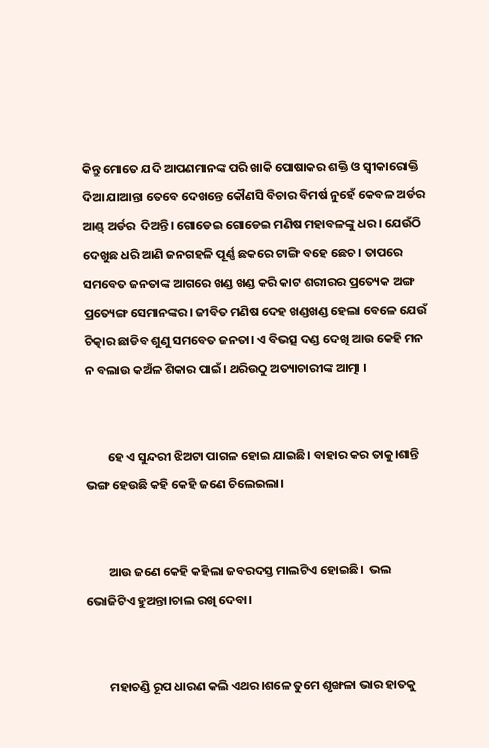କିନ୍ତୁ ମୋତେ ଯଦି ଆପଣମାନଙ୍କ ପରି ଖାକି ପୋଷାକର ଶକ୍ତି ଓ ସ୍ବୀକାରୋକ୍ତି ଦିଆ ଯାଆନ୍ତା ତେବେ ଦେଖନ୍ତେ କୌଣସି ବିଚାର ବିମର୍ଷ ନୁହେଁ କେବଳ ଅର୍ଡର ଆଣ୍ଡ୍ ଅର୍ଡର  ଦିଅନ୍ତି। ଗୋଡେଇ ଗୋଡେଇ ମଣିଷ ମହାବଳଙ୍କୁ ଧର। ଯେଉଁଠି ଦେଖୁଛ ଧରି ଆଣି ଜନଗହଳି ପୂର୍ଣ୍ଣ ଛକରେ ଟାଙ୍ଗି ବହେ ଛେଚ । ତାପରେ ସମବେତ ଜନତାଙ୍କ ଆଗରେ ଖଣ୍ଡ ଖଣ୍ଡ କରି କାଟ ଶରୀରର ପ୍ରତ୍ୟେକ ଅଙ୍ଗ ପ୍ରତ୍ୟେଙ୍ଗ ସେମାନଙ୍କର। ଜୀବିତ ମଣିଷ ଦେହ ଖଣ୍ଡଖଣ୍ଡ ହେଲା ବେଳେ ଯେଉଁ ଚିତ୍କାର ଛାଡିବ ଶୁଣୁ ସମବେତ ଜନତା। ଏ ବିଭତ୍ସ ଦଣ୍ଡ ଦେଖି ଆଉ କେହି ମନ ନ ବଲାଉ କଅଁଳ ଶିକାର ପାଇଁ। ଥରିଉଠୁ ଅତ୍ୟାଚାରୀଙ୍କ ଆତ୍ମା ।


        ହେ ଏ ସୁନ୍ଦରୀ ଝିଅଟା ପାଗଳ ହୋଇ ଯାଇଛି। ବାହାର କର ତାକୁ।ଶାନ୍ତି ଭଙ୍ଗ ହେଉଛି କହି କେହି ଜଣେ ଚିଲେଇଲା।


        ଆଉ ଜଣେ କେହି କହିଲା ଜବରଦସ୍ତ ମାଲଟିଏ ହୋଇଛି।  ଭଲ ଭୋଜିଟିଏ ହୁଅନ୍ତା।ଚାଲ ରଖି ଦେବା।


        ମହାଚଣ୍ଡି ରୂପ ଧାରଣ କଲି ଏଥର।ଶଳେ ତୁମେ ଶୃଙ୍ଖଳା ଭାର ହାତକୁ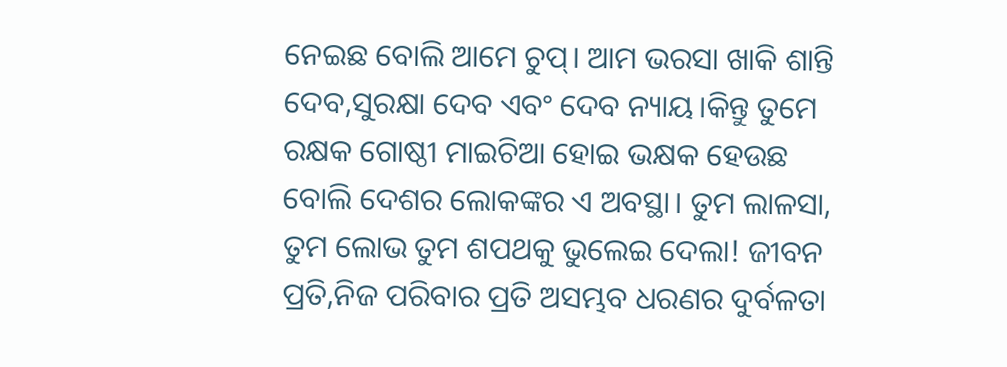ନେଇଛ ବୋଲି ଆମେ ଚୁପ୍। ଆମ ଭରସା ଖାକି ଶାନ୍ତି ଦେବ,ସୁରକ୍ଷା ଦେବ ଏବଂ ଦେବ ନ୍ୟାୟ।କିନ୍ତୁ ତୁମେ ରକ୍ଷକ ଗୋଷ୍ଠୀ ମାଇଚିଆ ହୋଇ ଭକ୍ଷକ ହେଉଛ ବୋଲି ଦେଶର ଲୋକଙ୍କର ଏ ଅବସ୍ଥା। ତୁମ ଲାଳସା, ତୁମ ଲୋଭ ତୁମ ଶପଥକୁ ଭୁଲେଇ ଦେଲା! ଜୀବନ ପ୍ରତି,ନିଜ ପରିବାର ପ୍ରତି ଅସମ୍ଭବ ଧରଣର ଦୁର୍ବଳତା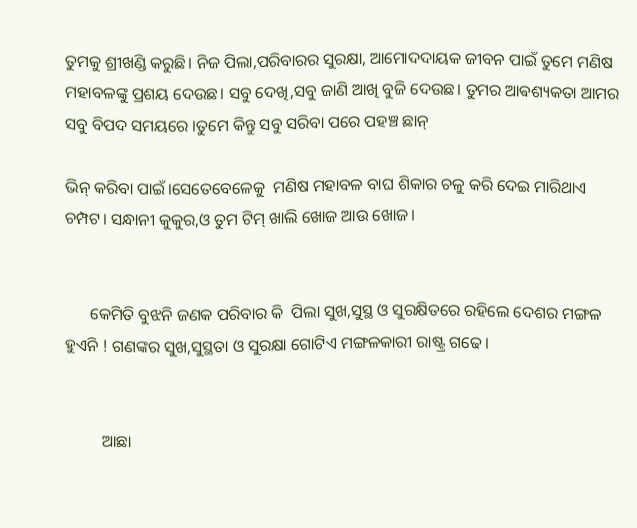ତୁମକୁ ଶ୍ରୀଖଣ୍ଡି କରୁଛି। ନିଜ ପିଲା,ପରିବାରର ସୁରକ୍ଷା, ଆମୋଦଦାୟକ ଜୀବନ ପାଇଁ ତୁମେ ମଣିଷ ମହାବଳଙ୍କୁ ପ୍ରଶୟ ଦେଉଛ। ସବୁ ଦେଖି,ସବୁ ଜାଣି ଆଖି ବୁଜି ଦେଉଛ। ତୁମର ଆଵଶ୍ୟକତା ଆମର ସବୁ ବିପଦ ସମୟରେ ।ତୁମେ କିନ୍ତୁ ସବୁ ସରିବା ପରେ ପହଞ୍ଚ ଛାନ୍

ଭିନ୍ କରିବା ପାଇଁ।ସେତେବେଳେକୁ  ମଣିଷ ମହାବଳ ବାଘ ଶିକାର ଚଳୁ କରି ଦେଇ ମାରିଥାଏ ଚମ୍ପଟ। ସନ୍ଧାନୀ କୁକୁର,ଓ ତୁମ ଟିମ୍ ଖାଲି ଖୋଜ ଆଉ ଖୋଜ।


      କେମିତି ବୁଝନି ଜଣକ ପରିବାର କି  ପିଲା ସୁଖ,ସୁସ୍ଥ ଓ ସୁରକ୍ଷିତରେ ରହିଲେ ଦେଶର ମଙ୍ଗଳ ହୁଏନି ! ଗଣଙ୍କର ସୁଖ,ସୁସ୍ଥତା ଓ ସୁରକ୍ଷା ଗୋଟିଏ ମଙ୍ଗଳକାରୀ ରାଷ୍ଟ୍ର ଗଢେ।


         ଆଛା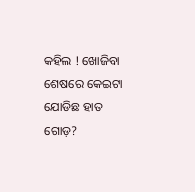କହିଲ ! ଖୋଜିବା ଶେଷରେ କେଇଟା ଯୋଡିଛ ହାତ ଗୋଡ଼?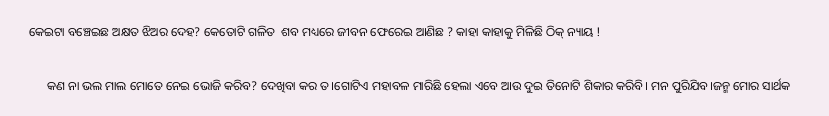କେଇଟା ବଞ୍ଚେଇଛ ଅକ୍ଷତ ଝିଅର ଦେହ? କେତୋଟି ଗଳିତ  ଶବ ମଧ୍ୟରେ ଜୀବନ ଫେରେଇ ଆଣିଛ ? କାହା କାହାକୁ ମିଳିଛି ଠିକ୍ ନ୍ୟାୟ !


      କଣ ନା ଭଲ ମାଲ ମୋତେ ନେଇ ଭୋଜି କରିବ? ଦେଖିବା କର ତ।ଗୋଟିଏ ମହାବଳ ମାରିଛି ହେଲା ଏବେ ଆଉ ଦୁଇ ତିନୋଟି ଶିକାର କରିବି। ମନ ପୁରିଯିବ।ଜନ୍ମ ମୋର ସାର୍ଥକ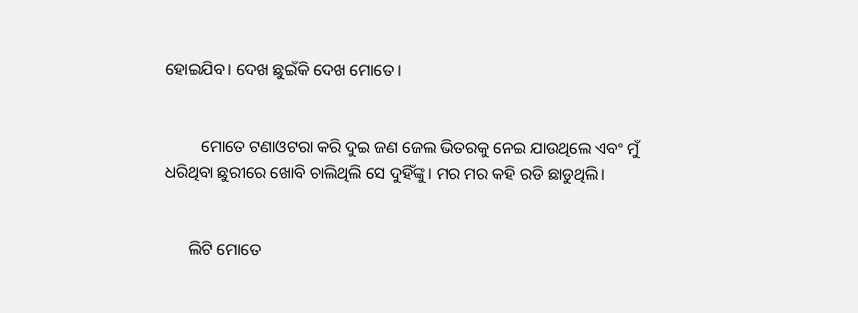ହୋଇଯିବ। ଦେଖ ଛୁଇଁକି ଦେଖ ମୋତେ।


         ମୋତେ ଟଣାଓଟରା କରି ଦୁଇ ଜଣ ଜେଲ ଭିତରକୁ ନେଇ ଯାଉଥିଲେ ଏବଂ ମୁଁ ଧରିଥିବା ଛୁରୀରେ ଖୋବି ଚାଲିଥିଲି ସେ ଦୁହିଁଙ୍କୁ। ମର ମର କହି ରଡି ଛାଡୁଥିଲି।


      ଲିଟି ମୋତେ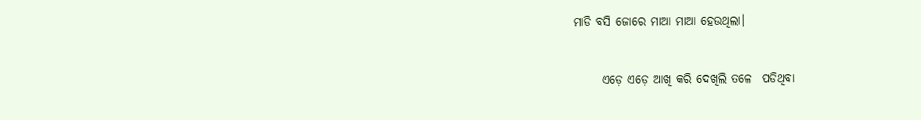ମାଡି ବସି ଜୋରେ ମାଆ ମାଆ ହେଉଥିଲା।


      ଏଡ଼େ ଏଡ଼େ ଆଖି କରି ଦେଖିଲି ତଳେ  ପଡିଥିବା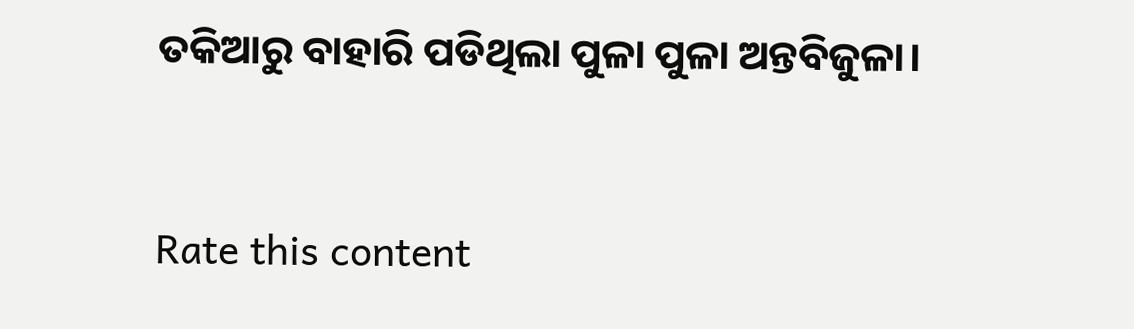ତକିଆରୁ ବାହାରି ପଡିଥିଲା ପୁଳା ପୁଳା ଅନ୍ତବିଜୁଳା।


Rate this content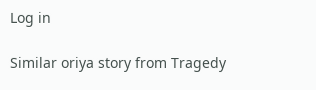Log in

Similar oriya story from Tragedy